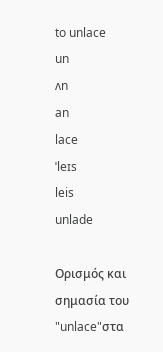to unlace
un
ʌn
an
lace
ˈleɪs
leis
unlade

Ορισμός και σημασία του "unlace"στα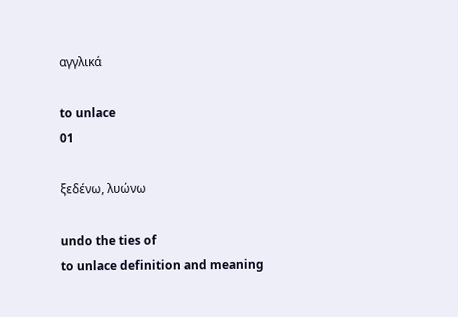αγγλικά

to unlace
01

ξεδένω, λυώνω

undo the ties of
to unlace definition and meaning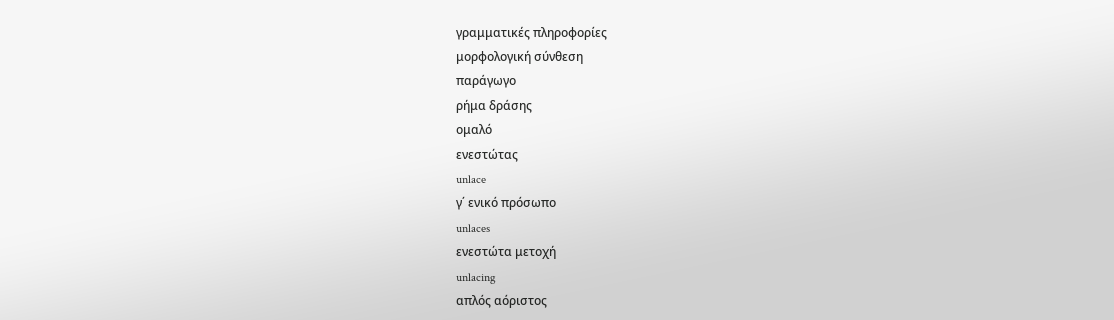γραμματικές πληροφορίες
μορφολογική σύνθεση
παράγωγο
ρήμα δράσης
ομαλό
ενεστώτας
unlace
γ΄ ενικό πρόσωπο
unlaces
ενεστώτα μετοχή
unlacing
απλός αόριστος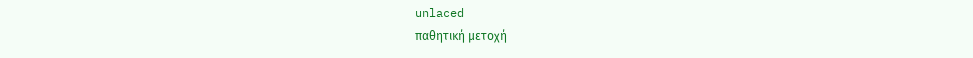unlaced
παθητική μετοχή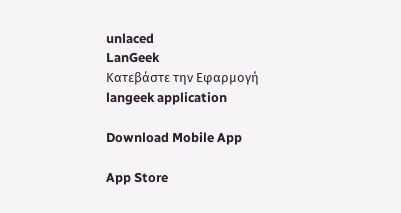unlaced
LanGeek
Κατεβάστε την Εφαρμογή
langeek application

Download Mobile App

App Store